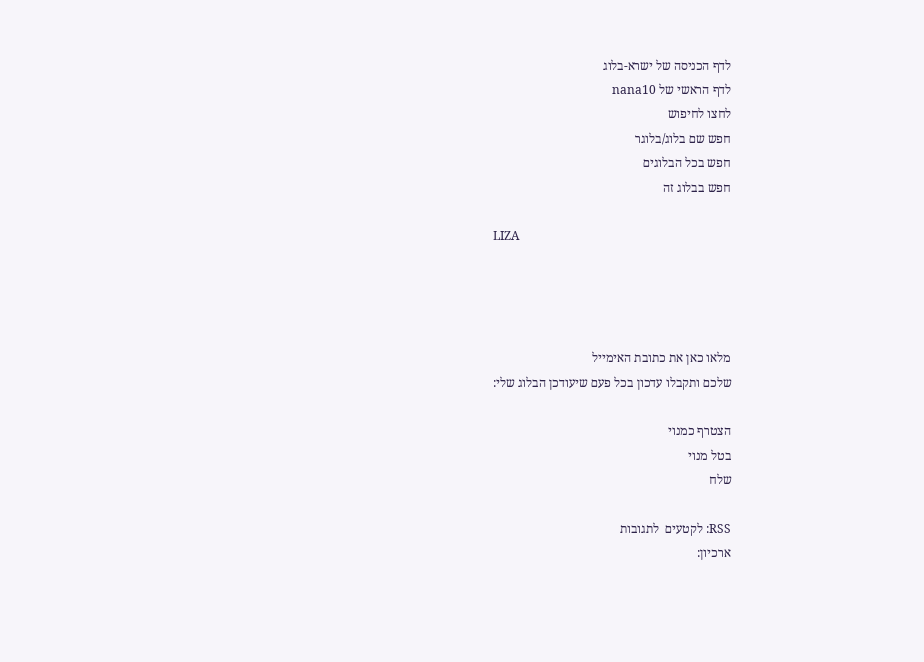לדף הכניסה של ישרא-בלוג
לדף הראשי של nana10
לחצו לחיפוש
חפש שם בלוג/בלוגר
חפש בכל הבלוגים
חפש בבלוג זה

LIZA




מלאו כאן את כתובת האימייל
שלכם ותקבלו עדכון בכל פעם שיעודכן הבלוג שלי:

הצטרף כמנוי
בטל מנוי
שלח

RSS: לקטעים  לתגובות
ארכיון: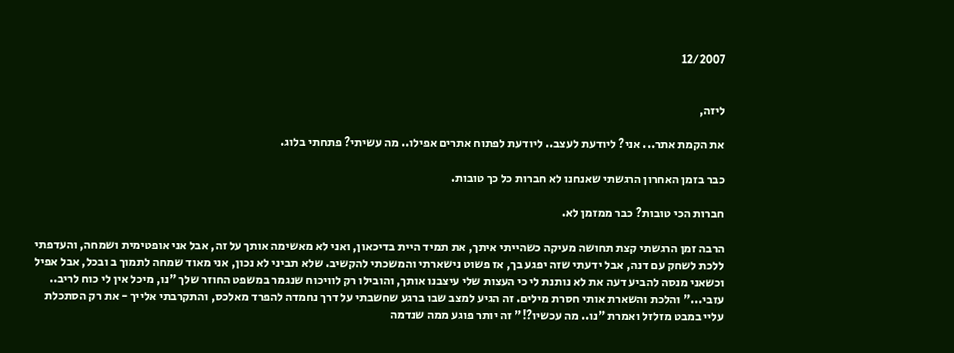12/2007


ליזה,

את הקמת אתר... אני? ליודעת לעצב.. ליודעת לפתוח אתרים אפילו.. מה עשיתי? פתחתי בלוג.

כבר בזמן האחרון הרגשתי שאנחנו לא חברות כל כך טובות.

חברות הכי טובות? כבר ממזמן לא.

הרבה זמן הרגשתי קצת תחושה מעיקה כשהייתי איתך, את תמיד היית בדיכאון, ואני לא מאשימה אותך על זה, אבל אני אופטימית ושמחה, והעדפתי ללכת לשחק עם דנה, אבל ידעתי שזה יפגע בך, אז פשוט נישארתי והמשכתי להקשיב. שלא תביני לא נכון, אני מאוד שמחה לתמוך ב ובכל, אבל אפיל וכשאני מנסה להביע דעה את לא נותנת לי כי העצות שלי עיצבנו אותך, והובילו רק לוויכוח שנגמר במשפט החוזר שלך "נו, מיכל אין לי כוח לריב.. עזבי..." והלכת והשארת אותי חסרת מילים. זה הגיע למצב שבו ברגע שחשבתי על דרך נחמדה להפרד מאלכס, והתקרבתי אלייך - את רק הסתכלת עליי במבט מזלזל ואמרת "נו.. מה עכשיו?!" זה יותר פוגע ממה שנדמה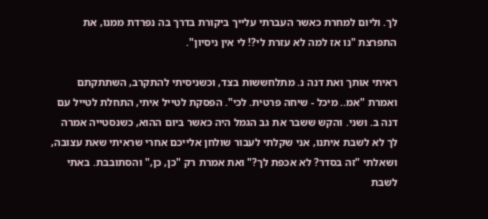לך. וליום למחרת כאשר העברתי עלייך ביקורת בדרך בה נפרדת ממנו, את התפרצת "נו אז למה לא עזרת לי?! לי אין ניסיון".

ראיתי אותך ואת דנה נ. מתלחששות בצד, וכשניסיתי להתקרב, השתתקתם ואמרת "אמ.. מיכל - שיחה פרטית. לכי". הפסקת לטייל איתי, התחלת לטייל עם דנה ב. ושני. והקש ששבר את גב הגמל היה כאשר ביום ההוא, כשנסטייה אמרה לך לא לשבת איתנו, אני שקלתי לעבור שולחן אלייכם אחרי שראיתי שאת עצובה, ושאלתי "זה בסדר? לא אכפת לך?" ואת אמרת רק "כן, כן," והסתובבת. באתי לשבת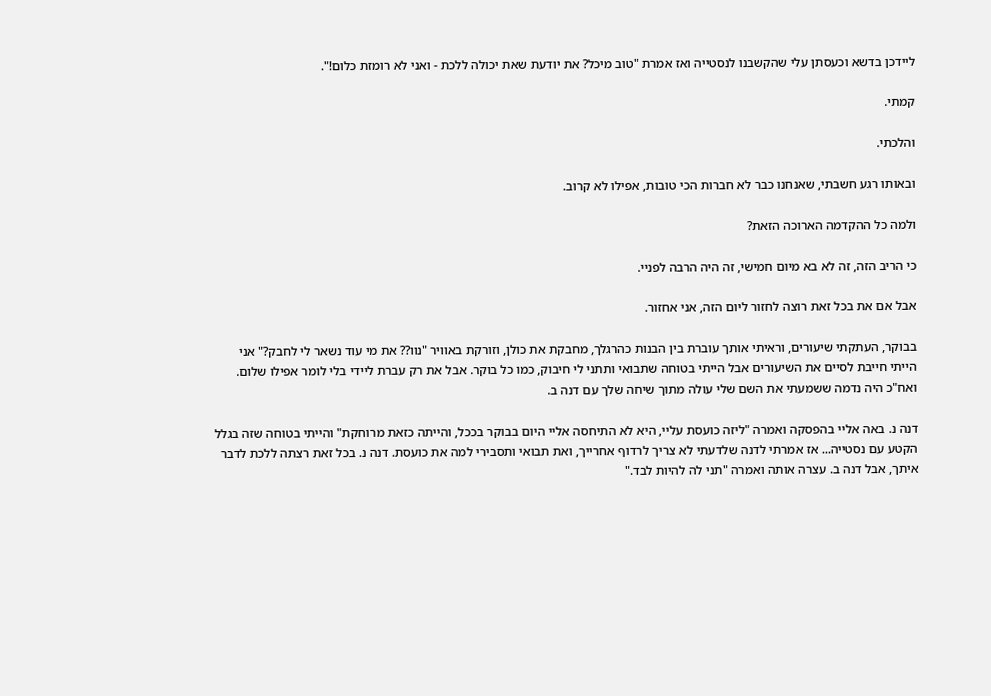ליידכן בדשא וכעסתן עלי שהקשבנו לנסטייה ואז אמרת "טוב מיכל? את יודעת שאת יכולה ללכת - ואני לא רומזת כלום!".

קמתי.

והלכתי.

ובאותו רגע חשבתי, שאנחנו כבר לא חברות הכי טובות, אפילו לא קרוב.

ולמה כל ההקדמה הארוכה הזאת?

כי הריב הזה, זה לא בא מיום חמישי, זה היה הרבה לפניי.

אבל אם את בכל זאת רוצה לחזור ליום הזה, אני אחזור.

בבוקר, העתקתי שיעורים, וראיתי אותך עוברת בין הבנות כהרגלך, מחבקת את כולן, וזורקת באוויר "נוו?? את מי עוד נשאר לי לחבק?" אני הייתי חייבת לסיים את השיעורים אבל הייתי בטוחה שתבואי ותתני לי חיבוק, כמו כל בוקר. אבל את רק עברת ליידי בלי לומר אפילו שלום. ואח"כ היה נדמה ששמעתי את השם שלי עולה מתוך שיחה שלך עם דנה ב.

דנה נ. באה אליי בהפסקה ואמרה "ליזה כועסת עליי, היא לא התיחסה אליי היום בבוקר בככל, והייתה כזאת מרוחקת" והייתי בטוחה שזה בגלל הקטע עם נסטייה... אז אמרתי לדנה שלדעתי לא צריך לרדוף אחרייך, ואת תבואי ותסבירי למה את כועסת. דנה נ. בכל זאת רצתה ללכת לדבר איתך, אבל דנה ב. עצרה אותה ואמרה "תני לה להיות לבד."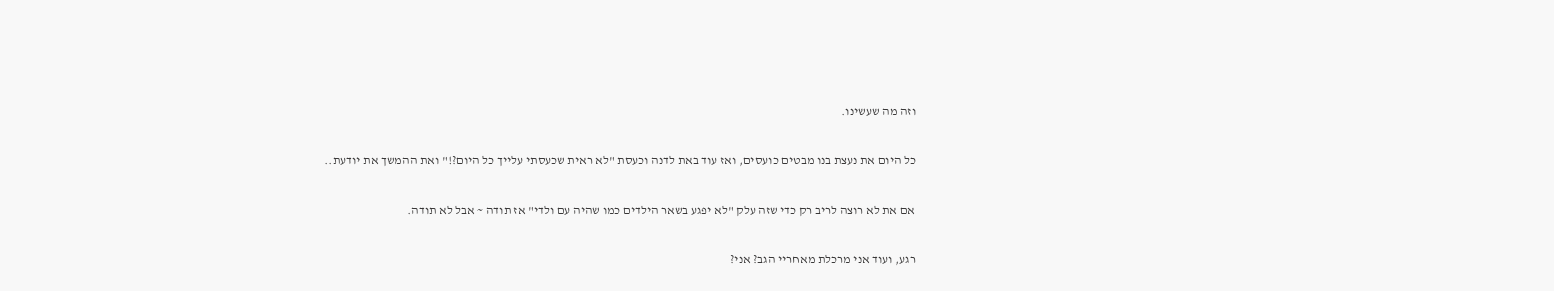וזה מה שעשינו.

כל היום את נעצת בנו מבטים כועסים, ואז עוד באת לדנה וכעסת "לא ראית שכעסתי עלייך כל היום?!" ואת ההמשך את יודעת..

אם את לא רוצה לריב רק כדי שזה עלק "לא יפגע בשאר הילדים כמו שהיה עם ולדי" אז תודה ~ אבל לא תודה.

רגע, ועוד אני מרכלת מאחריי הגב? אני?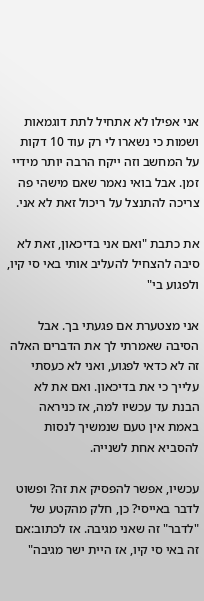אני אפילו לא אתחיל לתת דוגמאות ושמות כי נשארו לי רק עוד 10 דקות על המחשב וזה ייקח הרבה יותר מידיי זמן. אבל בואי נאמר שאם מישהי פה צריכה להתנצל על ריכול זאת לא אני.

את כתבת "ואם אני בדיכאון, זאת לא סיבה להצחיל להעליב אותי באי סי קיו, ולפגוע בי"

אני מצטערת אם פגעתי בך. אבל הסיבה שאמרתי לך את הדברים האלה זה לא כדאי לפגוע, ואני לא כעסתי עלייך כי את בדיכאון. ואם את לא הבנת עד עכשיו למה, אז כניראה באמת אין טעם שנמשיך לנסות להסביא אחת לשנייה.

עכשיו, אפשר להפסיק את זה? ופשוט לדבר באייסי? כן, חלק מהקטע של "לדבר" זה שאני מגיבה. אז לכתוב:אם זה באי סי קיו, אז היית ישר מגיבה"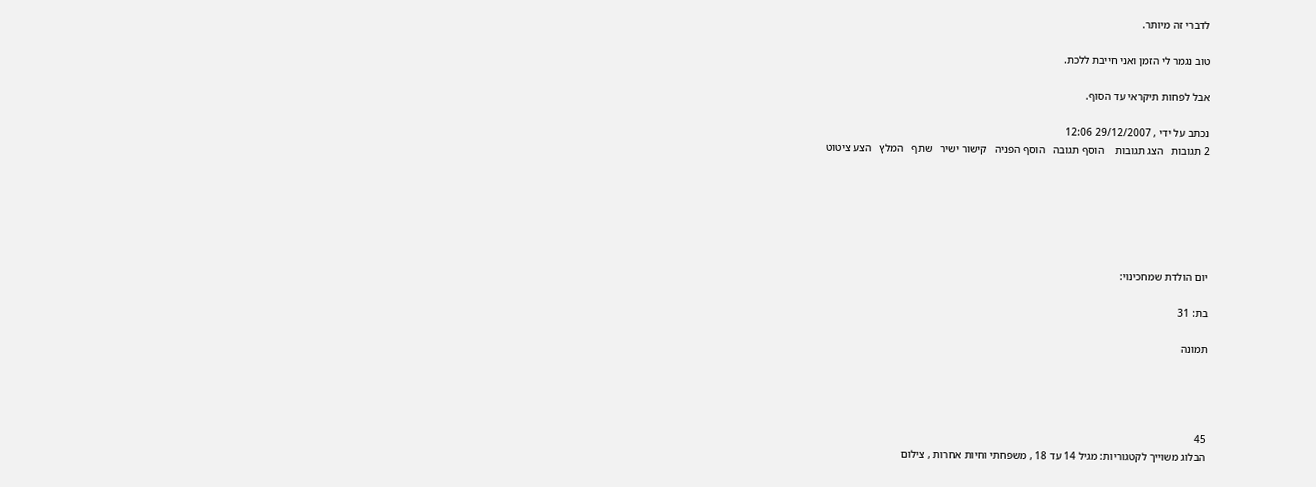לדברי זה מיותר.

טוב נגמר לי הזמן ואני חייבת ללכת.

אבל לפחות תיקראי עד הסוף.

נכתב על ידי , 29/12/2007 12:06
2 תגובות   הצג תגובות    הוסף תגובה   הוסף הפניה   קישור ישיר   שתף   המלץ   הצע ציטוט






יום הולדת שמחכינוי:

בת: 31

תמונה




45
הבלוג משוייך לקטגוריות: מגיל 14 עד 18 , משפחתי וחיות אחרות , צילום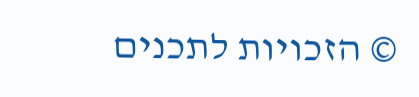© הזכויות לתכנים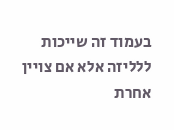בעמוד זה שייכות ללליזה אלא אם צויין אחרת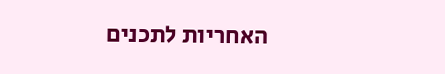האחריות לתכנים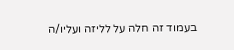בעמוד זה חלה על לליזה ועליו/ה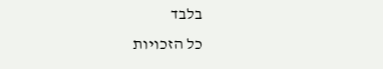בלבד
כל הזכויות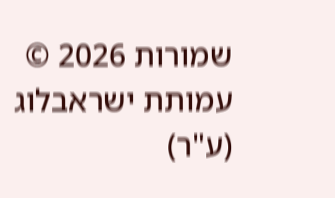שמורות 2026 © עמותת ישראבלוג (ע"ר)